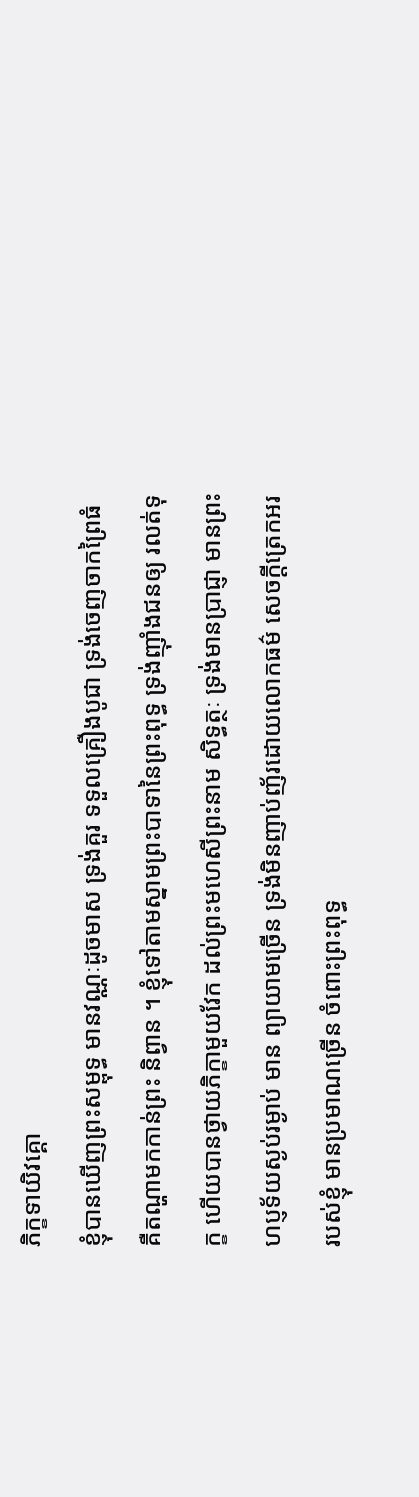ភិក្ខទាយិវគ្គោ
ខ្ញុំបានឃើញព្រះសម្ពុទ្ធ មានវណ្ណៈដូចមាស ទ្រង់គួរ ទទួលគ្រឿងបូជា ទ្រង់ចេញចាកព្រៃធំ គឺតណ្ហាមកកាន់ព្រះ និព្វាន ។ ខ្ញុំទៅតាមស្នាមព្រះបាទានៃព្រះពុទ្ធ ទ្រង់ញ៉ាំងជនឲ្យ រលត់ទុក្ខ ហើយបានថ្វាយភិក្ខាមួយវែក ដល់ព្រះមហេសីព្រះនាម សិទ្ធត្ថៈ ទ្រង់មានប្រាជ្ញា មានព្រះហប្ញទ័យស្ងប់រម្ងាប់ មាន ព្យាយាមច្រើន ទ្រង់មិនញាប់ញ័រដោយលោកធម៌ សេចក្តីត្រេកអរ របស់ខ្ញុំ មានប្រមាណច្រើន ចំពោះព្រះពុទ្ធ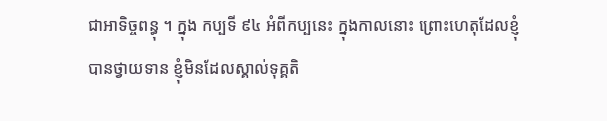ជាអាទិច្ចពន្ធុ ។ ក្នុង កប្បទី ៩៤ អំពីកប្បនេះ ក្នុងកាលនោះ ព្រោះហេតុដែលខ្ញុំ បានថ្វាយទាន ខ្ញុំមិនដែលស្គាល់ទុគ្គតិ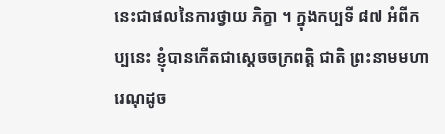នេះជាផលនៃការថ្វាយ ភិក្ខា ។ ក្នុងកប្បទី ៨៧ អំពីកប្បនេះ ខ្ញុំបានកើតជាស្តេចចក្រពត្តិ ជាតិ ព្រះនាមមហារេណុដូច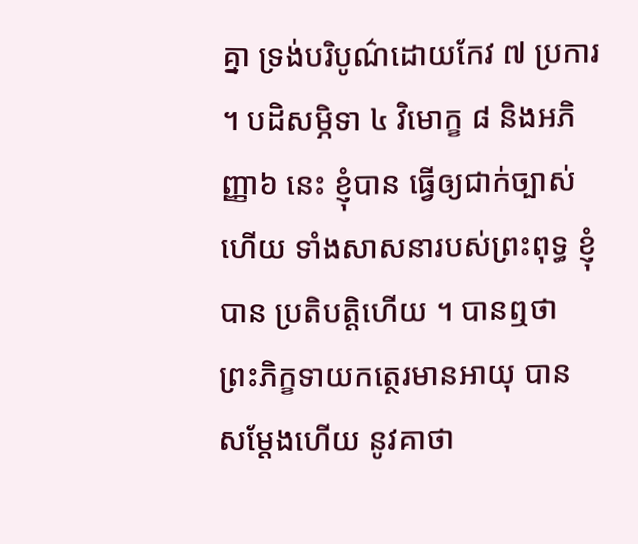គ្នា ទ្រង់បរិបូណ៌ដោយកែវ ៧ ប្រការ ។ បដិសម្ភិទា ៤ វិមោក្ខ ៨ និងអភិញ្ញា៦ នេះ ខ្ញុំបាន ធ្វើឲ្យជាក់ច្បាស់ហើយ ទាំងសាសនារបស់ព្រះពុទ្ធ ខ្ញុំបាន ប្រតិបត្តិហើយ ។ បានឮថា ព្រះភិក្ខទាយកត្ថេរមានអាយុ បានសម្តែងហើយ នូវគាថា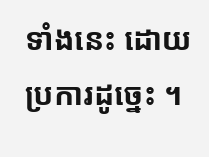ទាំងនេះ ដោយប្រការដូច្នេះ ។